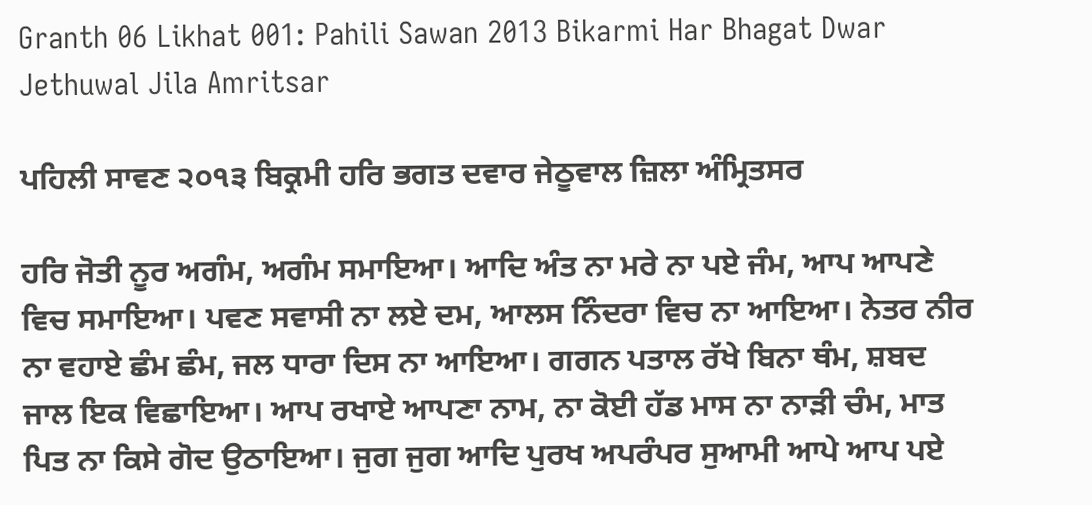Granth 06 Likhat 001: Pahili Sawan 2013 Bikarmi Har Bhagat Dwar Jethuwal Jila Amritsar

ਪਹਿਲੀ ਸਾਵਣ ੨੦੧੩ ਬਿਕ੍ਰਮੀ ਹਰਿ ਭਗਤ ਦਵਾਰ ਜੇਠੂਵਾਲ ਜ਼ਿਲਾ ਅੰਮ੍ਰਿਤਸਰ

ਹਰਿ ਜੋਤੀ ਨੂਰ ਅਗੰਮ, ਅਗੰਮ ਸਮਾਇਆ। ਆਦਿ ਅੰਤ ਨਾ ਮਰੇ ਨਾ ਪਏ ਜੰਮ, ਆਪ ਆਪਣੇ ਵਿਚ ਸਮਾਇਆ। ਪਵਣ ਸਵਾਸੀ ਨਾ ਲਏ ਦਮ, ਆਲਸ ਨਿੰਦਰਾ ਵਿਚ ਨਾ ਆਇਆ। ਨੇਤਰ ਨੀਰ ਨਾ ਵਹਾਏ ਛੰਮ ਛੰਮ, ਜਲ ਧਾਰਾ ਦਿਸ ਨਾ ਆਇਆ। ਗਗਨ ਪਤਾਲ ਰੱਖੇ ਬਿਨਾ ਥੰਮ, ਸ਼ਬਦ ਜਾਲ ਇਕ ਵਿਛਾਇਆ। ਆਪ ਰਖਾਏ ਆਪਣਾ ਨਾਮ, ਨਾ ਕੋਈ ਹੱਡ ਮਾਸ ਨਾ ਨਾੜੀ ਚੰਮ, ਮਾਤ ਪਿਤ ਨਾ ਕਿਸੇ ਗੋਦ ਉਠਾਇਆ। ਜੁਗ ਜੁਗ ਆਦਿ ਪੁਰਖ ਅਪਰੰਪਰ ਸੁਆਮੀ ਆਪੇ ਆਪ ਪਏ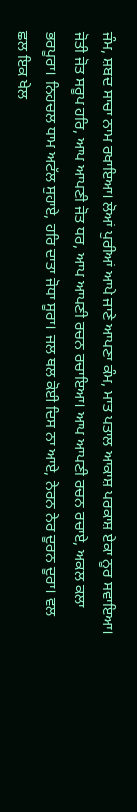ਜੰਮ, ਸ਼ਬਦ ਸਾਚਾ ਨਾਮ ਰਖਾਇਆ। ਲੋਆਂ ਪੁਰੀਆਂ ਆਪੇ ਜਾਣੇ ਆਪਣਾ ਕੰਮ, ਮਾਤ ਪਤਾਲ ਆਕਾਸ਼ ਪਰਕਾਸ਼ ਏਕਾ ਨੂਰ ਸਵਾਇਆ। ਜੋਤੀ ਜੋਤ ਸਰੂਪ ਹਰਿ, ਆਪ ਆਪਣੀ ਜੋਤ ਧਰ, ਆਪ ਆਪਣੀ ਰਚਨ ਰਚਾਇਆ। ਆਪ ਆਪਣੀ ਰਚਨ ਰਚਾਏ, ਅਕਲ ਕਲਾ ਭਰਪੂਰਾ। ਨਿਹਚਲ ਧਾਮ ਅਟੱਲ ਸੁਹਾਏ, ਹਰਿ ਦਾਤਾ ਜੋਧਾ ਸੂਰਾ। ਜਲ ਥਲ ਕੋਈ ਦਿਸ ਨਾ ਆਏ, ਨੇਰਨ ਨੇਰ ਦੂਰਨ ਦੂਰਾ। ਵਲ ਛਲ ਇਕ ਖੇਲ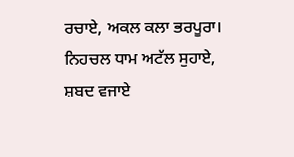ਰਚਾਏ, ਅਕਲ ਕਲਾ ਭਰਪੂਰਾ। ਨਿਹਚਲ ਧਾਮ ਅਟੱਲ ਸੁਹਾਏ, ਸ਼ਬਦ ਵਜਾਏ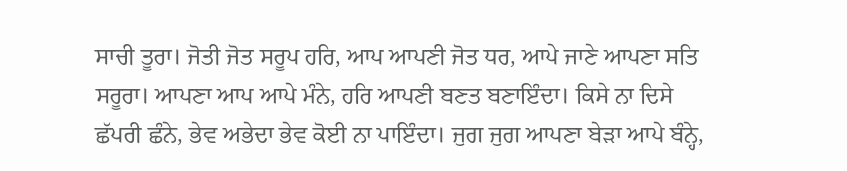ਸਾਚੀ ਤੂਰਾ। ਜੋਤੀ ਜੋਤ ਸਰੂਪ ਹਰਿ, ਆਪ ਆਪਣੀ ਜੋਤ ਧਰ, ਆਪੇ ਜਾਣੇ ਆਪਣਾ ਸਤਿ ਸਰੂਰਾ। ਆਪਣਾ ਆਪ ਆਪੇ ਮੰਨੇ, ਹਰਿ ਆਪਣੀ ਬਣਤ ਬਣਾਇੰਦਾ। ਕਿਸੇ ਨਾ ਦਿਸੇ ਛੱਪਰੀ ਛੰਨੇ, ਭੇਵ ਅਭੇਦਾ ਭੇਵ ਕੋਈ ਨਾ ਪਾਇੰਦਾ। ਜੁਗ ਜੁਗ ਆਪਣਾ ਬੇੜਾ ਆਪੇ ਬੰਨ੍ਹੇ,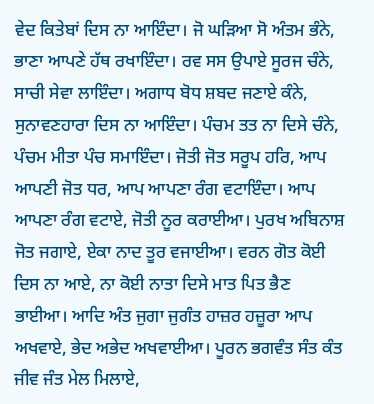ਵੇਦ ਕਿਤੇਬਾਂ ਦਿਸ ਨਾ ਆਇੰਦਾ। ਜੋ ਘੜਿਆ ਸੋ ਅੰਤਮ ਭੰਨੇ, ਭਾਣਾ ਆਪਣੇ ਹੱਥ ਰਖਾਇੰਦਾ। ਰਵ ਸਸ ਉਪਾਏ ਸੂਰਜ ਚੰਨੇ, ਸਾਚੀ ਸੇਵਾ ਲਾਇੰਦਾ। ਅਗਾਧ ਬੋਧ ਸ਼ਬਦ ਜਣਾਏ ਕੰਨੇ, ਸੁਨਾਵਣਹਾਰਾ ਦਿਸ ਨਾ ਆਇੰਦਾ। ਪੰਚਮ ਤਤ ਨਾ ਦਿਸੇ ਚੰਨੇ, ਪੰਚਮ ਮੀਤਾ ਪੰਚ ਸਮਾਇੰਦਾ। ਜੋਤੀ ਜੋਤ ਸਰੂਪ ਹਰਿ, ਆਪ ਆਪਣੀ ਜੋਤ ਧਰ, ਆਪ ਆਪਣਾ ਰੰਗ ਵਟਾਇੰਦਾ। ਆਪ ਆਪਣਾ ਰੰਗ ਵਟਾਏ, ਜੋਤੀ ਨੂਰ ਕਰਾਈਆ। ਪੁਰਖ ਅਬਿਨਾਸ਼ ਜੋਤ ਜਗਾਏ, ਏਕਾ ਨਾਦ ਤੂਰ ਵਜਾਈਆ। ਵਰਨ ਗੋਤ ਕੋਈ ਦਿਸ ਨਾ ਆਏ, ਨਾ ਕੋਈ ਨਾਤਾ ਦਿਸੇ ਮਾਤ ਪਿਤ ਭੈਣ ਭਾਈਆ। ਆਦਿ ਅੰਤ ਜੁਗਾ ਜੁਗੰਤ ਹਾਜ਼ਰ ਹਜ਼ੂਰਾ ਆਪ ਅਖਵਾਏ, ਭੇਦ ਅਭੇਦ ਅਖਵਾਈਆ। ਪੂਰਨ ਭਗਵੰਤ ਸੰਤ ਕੰਤ ਜੀਵ ਜੰਤ ਮੇਲ ਮਿਲਾਏ,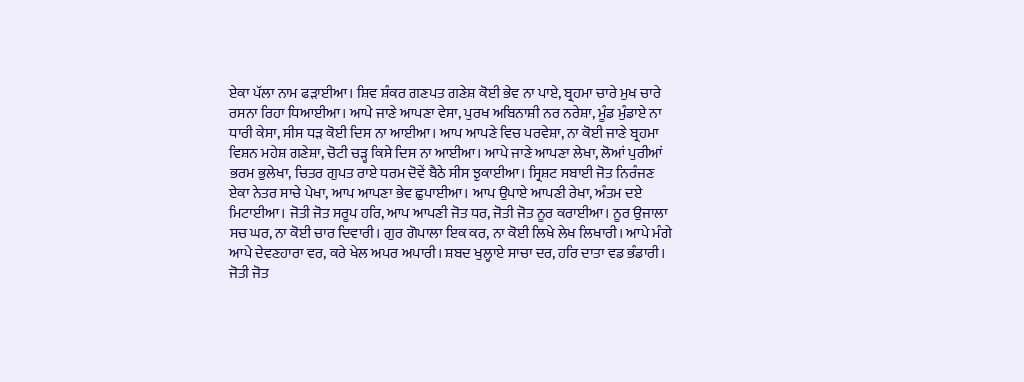ਏਕਾ ਪੱਲਾ ਨਾਮ ਫੜਾਈਆ। ਸ਼ਿਵ ਸ਼ੰਕਰ ਗਣਪਤ ਗਣੇਸ਼ ਕੋਈ ਭੇਵ ਨਾ ਪਾਏ, ਬ੍ਰਹਮਾ ਚਾਰੇ ਮੁਖ ਚਾਰੇ ਰਸਨਾ ਰਿਹਾ ਧਿਆਈਆ। ਆਪੇ ਜਾਣੇ ਆਪਣਾ ਵੇਸਾ, ਪੁਰਖ ਅਬਿਨਾਸ਼ੀ ਨਰ ਨਰੇਸ਼ਾ, ਮੂੰਡ ਮੁੰਡਾਏ ਨਾ ਧਾਰੀ ਕੇਸਾ, ਸੀਸ ਧੜ ਕੋਈ ਦਿਸ ਨਾ ਆਈਆ। ਆਪ ਆਪਣੇ ਵਿਚ ਪਰਵੇਸ਼ਾ, ਨਾ ਕੋਈ ਜਾਣੇ ਬ੍ਰਹਮਾ ਵਿਸ਼ਨ ਮਹੇਸ਼ ਗਣੇਸ਼ਾ, ਚੋਟੀ ਚੜ੍ਹ ਕਿਸੇ ਦਿਸ ਨਾ ਆਈਆ। ਆਪੇ ਜਾਣੇ ਆਪਣਾ ਲੇਖਾ, ਲੋਆਂ ਪੁਰੀਆਂ ਭਰਮ ਭੁਲੇਖਾ, ਚਿਤਰ ਗੁਪਤ ਰਾਏ ਧਰਮ ਦੋਵੇਂ ਬੈਠੇ ਸੀਸ ਝੁਕਾਈਆ। ਸ੍ਰਿਸ਼ਟ ਸਬਾਈ ਜੋਤ ਨਿਰੰਜਣ ਏਕਾ ਨੇਤਰ ਸਾਚੇ ਪੇਖਾ, ਆਪ ਆਪਣਾ ਭੇਵ ਛੁਪਾਈਆ। ਆਪ ਉਪਾਏ ਆਪਣੀ ਰੇਖਾ, ਅੰਤਮ ਦਏ ਮਿਟਾਈਆ। ਜੋਤੀ ਜੋਤ ਸਰੂਪ ਹਰਿ, ਆਪ ਆਪਣੀ ਜੋਤ ਧਰ, ਜੋਤੀ ਜੋਤ ਨੂਰ ਕਰਾਈਆ। ਨੂਰ ਉਜਾਲਾ ਸਚ ਘਰ, ਨਾ ਕੋਈ ਚਾਰ ਦਿਵਾਰੀ। ਗੁਰ ਗੋਪਾਲਾ ਇਕ ਕਰ, ਨਾ ਕੋਈ ਲਿਖੇ ਲੇਖ ਲਿਖਾਰੀ। ਆਪੇ ਮੰਗੇ ਆਪੇ ਦੇਵਣਹਾਰਾ ਵਰ, ਕਰੇ ਖੇਲ ਅਪਰ ਅਪਾਰੀ। ਸ਼ਬਦ ਖੁਲ੍ਹਾਏ ਸਾਚਾ ਦਰ, ਹਰਿ ਦਾਤਾ ਵਡ ਭੰਡਾਰੀ। ਜੋਤੀ ਜੋਤ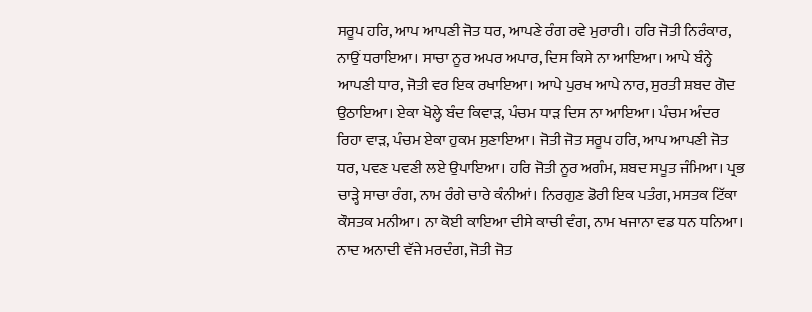ਸਰੂਪ ਹਰਿ, ਆਪ ਆਪਣੀ ਜੋਤ ਧਰ, ਆਪਣੇ ਰੰਗ ਰਵੇ ਮੁਰਾਰੀ। ਹਰਿ ਜੋਤੀ ਨਿਰੰਕਾਰ, ਨਾਉਂ ਧਰਾਇਆ। ਸਾਚਾ ਨੂਰ ਅਪਰ ਅਪਾਰ, ਦਿਸ ਕਿਸੇ ਨਾ ਆਇਆ। ਆਪੇ ਬੰਨ੍ਹੇ ਆਪਣੀ ਧਾਰ, ਜੋਤੀ ਵਰ ਇਕ ਰਖਾਇਆ। ਆਪੇ ਪੁਰਖ ਆਪੇ ਨਾਰ, ਸੁਰਤੀ ਸ਼ਬਦ ਗੋਦ ਉਠਾਇਆ। ਏਕਾ ਖੋਲ੍ਹੇ ਬੰਦ ਕਿਵਾੜ, ਪੰਚਮ ਧਾੜ ਦਿਸ ਨਾ ਆਇਆ। ਪੰਚਮ ਅੰਦਰ ਰਿਹਾ ਵਾੜ, ਪੰਚਮ ਏਕਾ ਹੁਕਮ ਸੁਣਾਇਆ। ਜੋਤੀ ਜੋਤ ਸਰੂਪ ਹਰਿ, ਆਪ ਆਪਣੀ ਜੋਤ ਧਰ, ਪਵਣ ਪਵਣੀ ਲਏ ਉਪਾਇਆ। ਹਰਿ ਜੋਤੀ ਨੂਰ ਅਗੰਮ, ਸ਼ਬਦ ਸਪੂਤ ਜੰਮਿਆ। ਪ੍ਰਭ ਚਾੜ੍ਹੇ ਸਾਚਾ ਰੰਗ, ਨਾਮ ਰੰਗੇ ਚਾਰੇ ਕੰਨੀਆਂ। ਨਿਰਗੁਣ ਡੋਰੀ ਇਕ ਪਤੰਗ, ਮਸਤਕ ਟਿੱਕਾ ਕੌਸਤਕ ਮਨੀਆ। ਨਾ ਕੋਈ ਕਾਇਆ ਦੀਸੇ ਕਾਚੀ ਵੰਗ, ਨਾਮ ਖਜਾਨਾ ਵਡ ਧਨ ਧਨਿਆ। ਨਾਦ ਅਨਾਦੀ ਵੱਜੇ ਮਰਦੰਗ, ਜੋਤੀ ਜੋਤ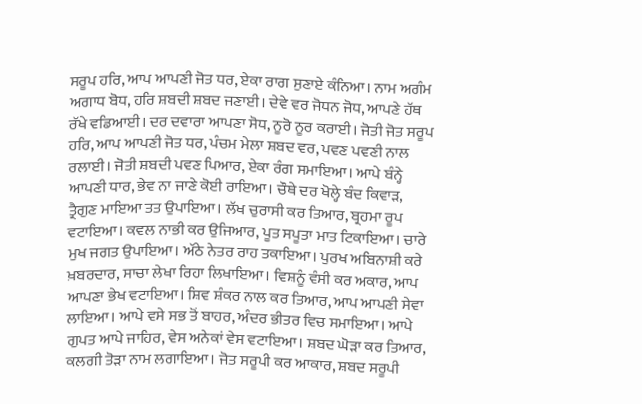ਸਰੂਪ ਹਰਿ, ਆਪ ਆਪਣੀ ਜੋਤ ਧਰ, ਏਕਾ ਰਾਗ ਸੁਣਾਏ ਕੰਨਿਆ। ਨਾਮ ਅਗੰਮ ਅਗਾਧ ਬੋਧ, ਹਰਿ ਸ਼ਬਦੀ ਸ਼ਬਦ ਜਣਾਈ। ਦੇਵੇ ਵਰ ਜੋਧਨ ਜੋਧ, ਆਪਣੇ ਹੱਥ ਰੱਖੇ ਵਡਿਆਈ। ਦਰ ਦਵਾਰਾ ਆਪਣਾ ਸੋਧ, ਨੂਰੋ ਨੂਰ ਕਰਾਈ। ਜੋਤੀ ਜੋਤ ਸਰੂਪ ਹਰਿ, ਆਪ ਆਪਣੀ ਜੋਤ ਧਰ, ਪੰਚਮ ਮੇਲਾ ਸ਼ਬਦ ਵਰ, ਪਵਣ ਪਵਣੀ ਨਾਲ ਰਲਾਈ। ਜੋਤੀ ਸ਼ਬਦੀ ਪਵਣ ਪਿਆਰ, ਏਕਾ ਰੰਗ ਸਮਾਇਆ। ਆਪੇ ਬੰਨ੍ਹੇ ਆਪਣੀ ਧਾਰ, ਭੇਵ ਨਾ ਜਾਣੇ ਕੋਈ ਰਾਇਆ। ਚੌਥੇ ਦਰ ਖੋਲ੍ਹੇ ਬੰਦ ਕਿਵਾੜ, ਤ੍ਰੈਗੁਣ ਮਾਇਆ ਤਤ ਉਪਾਇਆ। ਲੱਖ ਚੁਰਾਸੀ ਕਰ ਤਿਆਰ, ਬ੍ਰਹਮਾ ਰੂਪ ਵਟਾਇਆ। ਕਵਲ ਨਾਭੀ ਕਰ ਉਜਿਆਰ, ਪੂਤ ਸਪੂਤਾ ਮਾਤ ਟਿਕਾਇਆ। ਚਾਰੇ ਮੁਖ ਜਗਤ ਉਪਾਇਆ। ਅੱਠੇ ਨੇਤਰ ਰਾਹ ਤਕਾਇਆ। ਪੁਰਖ ਅਬਿਨਾਸ਼ੀ ਕਰੇ ਖ਼ਬਰਦਾਰ, ਸਾਚਾ ਲੇਖਾ ਰਿਹਾ ਲਿਖਾਇਆ। ਵਿਸ਼ਨੂੰ ਵੰਸੀ ਕਰ ਅਕਾਰ, ਆਪ ਆਪਣਾ ਭੇਖ ਵਟਾਇਆ। ਸ਼ਿਵ ਸ਼ੰਕਰ ਨਾਲ ਕਰ ਤਿਆਰ, ਆਪ ਆਪਣੀ ਸੇਵਾ ਲਾਇਆ। ਆਪੇ ਵਸੇ ਸਭ ਤੋਂ ਬਾਹਰ, ਅੰਦਰ ਭੀਤਰ ਵਿਚ ਸਮਾਇਆ। ਆਪੇ ਗੁਪਤ ਆਪੇ ਜਾਹਿਰ, ਵੇਸ ਅਨੇਕਾਂ ਵੇਸ ਵਟਾਇਆ। ਸ਼ਬਦ ਘੋੜਾ ਕਰ ਤਿਆਰ, ਕਲਗੀ ਤੋੜਾ ਨਾਮ ਲਗਾਇਆ। ਜੋਤ ਸਰੂਪੀ ਕਰ ਆਕਾਰ, ਸ਼ਬਦ ਸਰੂਪੀ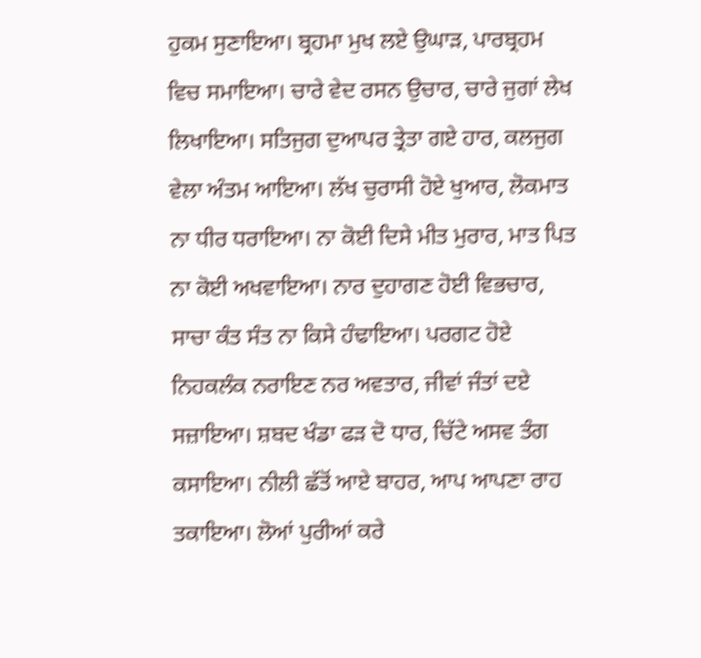ਹੁਕਮ ਸੁਣਾਇਆ। ਬ੍ਰਹਮਾ ਮੁਖ ਲਏ ਉਘਾੜ, ਪਾਰਬ੍ਰਹਮ ਵਿਚ ਸਮਾਇਆ। ਚਾਰੇ ਵੇਦ ਰਸਨ ਉਚਾਰ, ਚਾਰੇ ਜੁਗਾਂ ਲੇਖ ਲਿਖਾਇਆ। ਸਤਿਜੁਗ ਦੁਆਪਰ ਤ੍ਰੇਤਾ ਗਏ ਹਾਰ, ਕਲਜੁਗ ਵੇਲਾ ਅੰਤਮ ਆਇਆ। ਲੱਖ ਚੁਰਾਸੀ ਹੋਏ ਖੁਆਰ, ਲੋਕਮਾਤ ਨਾ ਧੀਰ ਧਰਾਇਆ। ਨਾ ਕੋਈ ਦਿਸੇ ਮੀਤ ਮੁਰਾਰ, ਮਾਤ ਪਿਤ ਨਾ ਕੋਈ ਅਖਵਾਇਆ। ਨਾਰ ਦੁਹਾਗਣ ਹੋਈ ਵਿਭਚਾਰ, ਸਾਚਾ ਕੰਤ ਸੰਤ ਨਾ ਕਿਸੇ ਹੰਢਾਇਆ। ਪਰਗਟ ਹੋਏ ਨਿਹਕਲੰਕ ਨਰਾਇਣ ਨਰ ਅਵਤਾਰ, ਜੀਵਾਂ ਜੰਤਾਂ ਦਏ ਸਜ਼ਾਇਆ। ਸ਼ਬਦ ਖੰਡਾ ਫੜ ਦੋ ਧਾਰ, ਚਿੱਟੇ ਅਸਵ ਤੰਗ ਕਸਾਇਆ। ਨੀਲੀ ਛੱਤੋਂ ਆਏ ਬਾਹਰ, ਆਪ ਆਪਣਾ ਰਾਹ ਤਕਾਇਆ। ਲੋਆਂ ਪੁਰੀਆਂ ਕਰੇ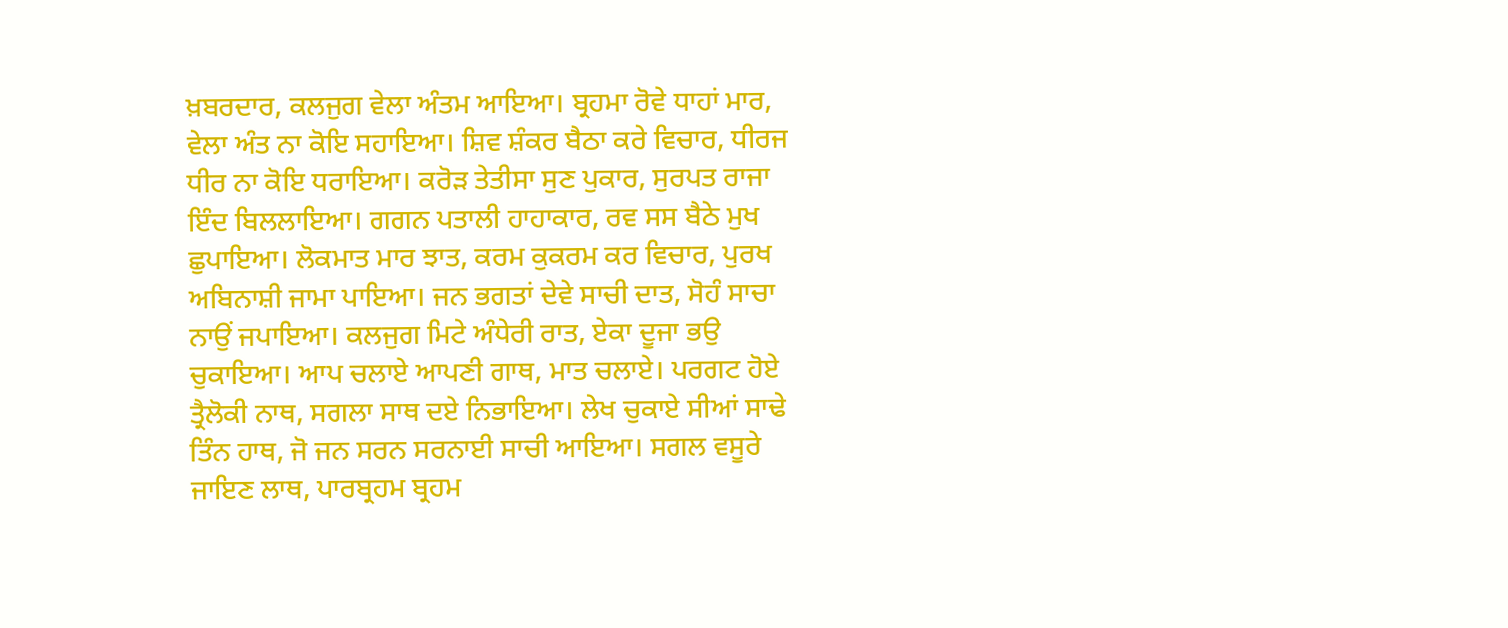ਖ਼ਬਰਦਾਰ, ਕਲਜੁਗ ਵੇਲਾ ਅੰਤਮ ਆਇਆ। ਬ੍ਰਹਮਾ ਰੋਵੇ ਧਾਹਾਂ ਮਾਰ, ਵੇਲਾ ਅੰਤ ਨਾ ਕੋਇ ਸਹਾਇਆ। ਸ਼ਿਵ ਸ਼ੰਕਰ ਬੈਠਾ ਕਰੇ ਵਿਚਾਰ, ਧੀਰਜ ਧੀਰ ਨਾ ਕੋਇ ਧਰਾਇਆ। ਕਰੋੜ ਤੇਤੀਸਾ ਸੁਣ ਪੁਕਾਰ, ਸੁਰਪਤ ਰਾਜਾ ਇੰਦ ਬਿਲਲਾਇਆ। ਗਗਨ ਪਤਾਲੀ ਹਾਹਾਕਾਰ, ਰਵ ਸਸ ਬੈਠੇ ਮੁਖ ਛੁਪਾਇਆ। ਲੋਕਮਾਤ ਮਾਰ ਝਾਤ, ਕਰਮ ਕੁਕਰਮ ਕਰ ਵਿਚਾਰ, ਪੁਰਖ ਅਬਿਨਾਸ਼ੀ ਜਾਮਾ ਪਾਇਆ। ਜਨ ਭਗਤਾਂ ਦੇਵੇ ਸਾਚੀ ਦਾਤ, ਸੋਹੰ ਸਾਚਾ ਨਾਉਂ ਜਪਾਇਆ। ਕਲਜੁਗ ਮਿਟੇ ਅੰਧੇਰੀ ਰਾਤ, ਏਕਾ ਦੂਜਾ ਭਉ ਚੁਕਾਇਆ। ਆਪ ਚਲਾਏ ਆਪਣੀ ਗਾਥ, ਮਾਤ ਚਲਾਏ। ਪਰਗਟ ਹੋਏ ਤ੍ਰੈਲੋਕੀ ਨਾਥ, ਸਗਲਾ ਸਾਥ ਦਏ ਨਿਭਾਇਆ। ਲੇਖ ਚੁਕਾਏ ਸੀਆਂ ਸਾਢੇ ਤਿੰਨ ਹਾਥ, ਜੋ ਜਨ ਸਰਨ ਸਰਨਾਈ ਸਾਚੀ ਆਇਆ। ਸਗਲ ਵਸੂਰੇ ਜਾਇਣ ਲਾਥ, ਪਾਰਬ੍ਰਹਮ ਬ੍ਰਹਮ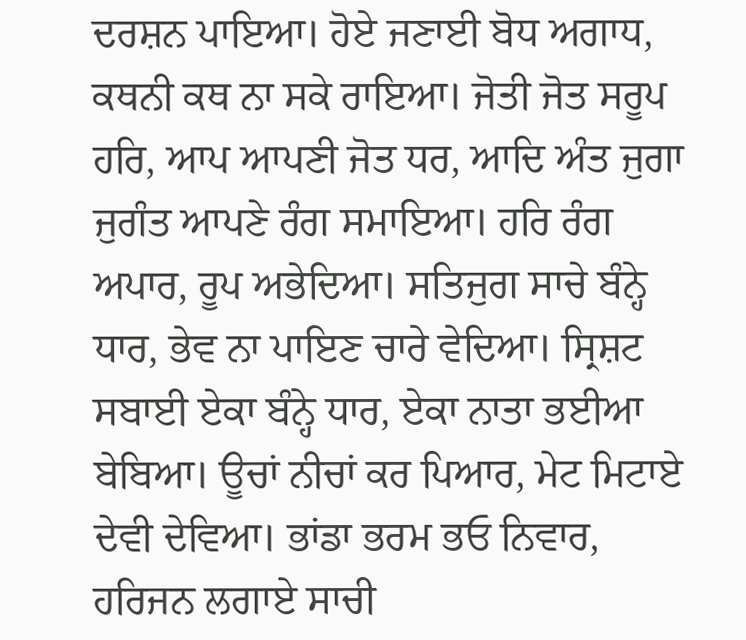ਦਰਸ਼ਨ ਪਾਇਆ। ਹੋਏ ਜਣਾਈ ਬੋਧ ਅਗਾਧ, ਕਥਨੀ ਕਥ ਨਾ ਸਕੇ ਰਾਇਆ। ਜੋਤੀ ਜੋਤ ਸਰੂਪ ਹਰਿ, ਆਪ ਆਪਣੀ ਜੋਤ ਧਰ, ਆਦਿ ਅੰਤ ਜੁਗਾ ਜੁਗੰਤ ਆਪਣੇ ਰੰਗ ਸਮਾਇਆ। ਹਰਿ ਰੰਗ ਅਪਾਰ, ਰੂਪ ਅਭੇਦਿਆ। ਸਤਿਜੁਗ ਸਾਚੇ ਬੰਨ੍ਹੇ ਧਾਰ, ਭੇਵ ਨਾ ਪਾਇਣ ਚਾਰੇ ਵੇਦਿਆ। ਸ੍ਰਿਸ਼ਟ ਸਬਾਈ ਏਕਾ ਬੰਨ੍ਹੇ ਧਾਰ, ਏਕਾ ਨਾਤਾ ਭਈਆ ਬੇਬਿਆ। ਊਚਾਂ ਨੀਚਾਂ ਕਰ ਪਿਆਰ, ਮੇਟ ਮਿਟਾਏ ਦੇਵੀ ਦੇਵਿਆ। ਭਾਂਡਾ ਭਰਮ ਭਓ ਨਿਵਾਰ, ਹਰਿਜਨ ਲਗਾਏ ਸਾਚੀ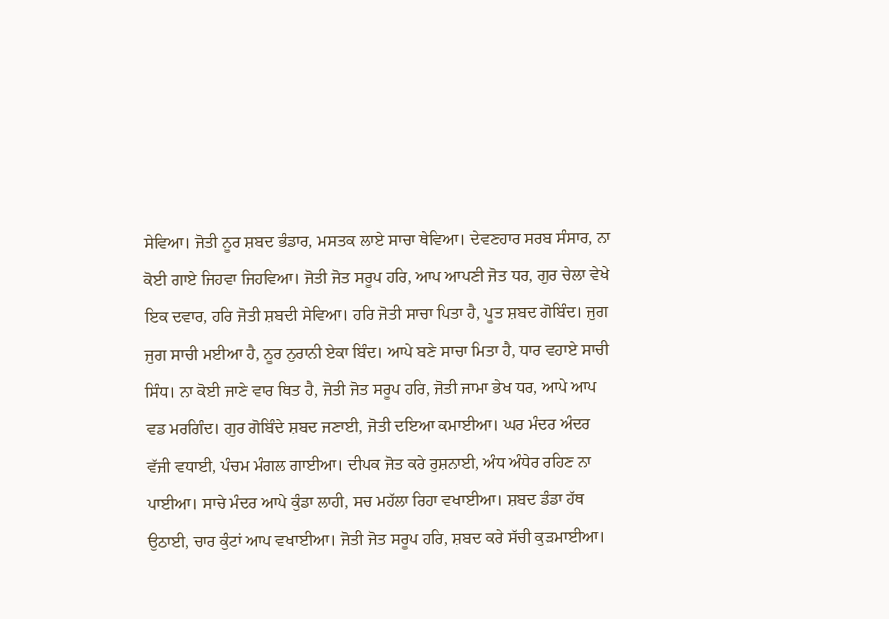ਸੇਵਿਆ। ਜੋਤੀ ਨੂਰ ਸ਼ਬਦ ਭੰਡਾਰ, ਮਸਤਕ ਲਾਏ ਸਾਚਾ ਥੇਵਿਆ। ਦੇਵਣਹਾਰ ਸਰਬ ਸੰਸਾਰ, ਨਾ ਕੋਈ ਗਾਏ ਜਿਹਵਾ ਜਿਹਵਿਆ। ਜੋਤੀ ਜੋਤ ਸਰੂਪ ਹਰਿ, ਆਪ ਆਪਣੀ ਜੋਤ ਧਰ, ਗੁਰ ਚੇਲਾ ਵੇਖੇ ਇਕ ਦਵਾਰ, ਹਰਿ ਜੋਤੀ ਸ਼ਬਦੀ ਸੇਵਿਆ। ਹਰਿ ਜੋਤੀ ਸਾਚਾ ਪਿਤਾ ਹੈ, ਪੂਤ ਸ਼ਬਦ ਗੋਬਿੰਦ। ਜੁਗ ਜੁਗ ਸਾਚੀ ਮਈਆ ਹੈ, ਨੂਰ ਨੁਰਾਨੀ ਏਕਾ ਬਿੰਦ। ਆਪੇ ਬਣੇ ਸਾਚਾ ਮਿਤਾ ਹੈ, ਧਾਰ ਵਹਾਏ ਸਾਚੀ ਸਿੰਧ। ਨਾ ਕੋਈ ਜਾਣੇ ਵਾਰ ਥਿਤ ਹੈ, ਜੋਤੀ ਜੋਤ ਸਰੂਪ ਹਰਿ, ਜੋਤੀ ਜਾਮਾ ਭੇਖ ਧਰ, ਆਪੇ ਆਪ ਵਡ ਮਰਗਿੰਦ। ਗੁਰ ਗੋਬਿੰਦੇ ਸ਼ਬਦ ਜਣਾਈ, ਜੋਤੀ ਦਇਆ ਕਮਾਈਆ। ਘਰ ਮੰਦਰ ਅੰਦਰ ਵੱਜੀ ਵਧਾਈ, ਪੰਚਮ ਮੰਗਲ ਗਾਈਆ। ਦੀਪਕ ਜੋਤ ਕਰੇ ਰੁਸ਼ਨਾਈ, ਅੰਧ ਅੰਧੇਰ ਰਹਿਣ ਨਾ ਪਾਈਆ। ਸਾਚੇ ਮੰਦਰ ਆਪੇ ਕੁੰਡਾ ਲਾਹੀ, ਸਚ ਮਹੱਲਾ ਰਿਹਾ ਵਖਾਈਆ। ਸ਼ਬਦ ਡੰਡਾ ਹੱਥ ਉਠਾਈ, ਚਾਰ ਕੁੰਟਾਂ ਆਪ ਵਖਾਈਆ। ਜੋਤੀ ਜੋਤ ਸਰੂਪ ਹਰਿ, ਸ਼ਬਦ ਕਰੇ ਸੱਚੀ ਕੁੜਮਾਈਆ।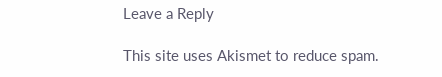Leave a Reply

This site uses Akismet to reduce spam.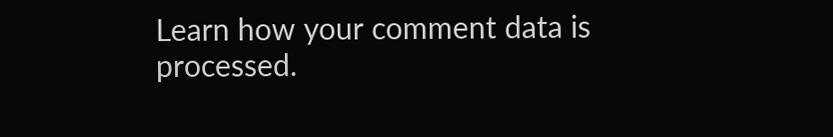Learn how your comment data is processed.